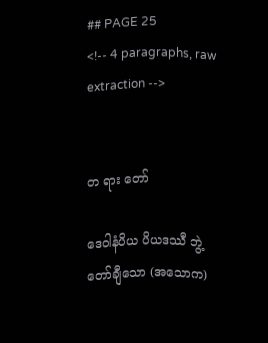## PAGE 25
<!-- 4 paragraphs, raw extraction -->


တ ရား တော်

ဒေဝါနံပိယ ပိယဒဿီ ဘွဲ့တော်ချီသော (အသောက)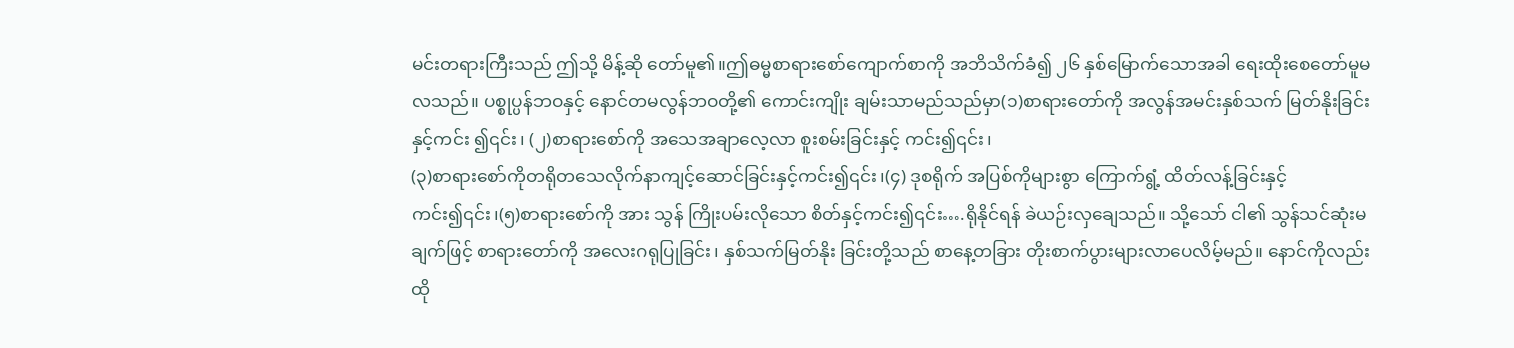မင်းတရားကြီးသည် ဤသို့ မိန့်ဆို တော်မူ၏။ဤဓမ္မစာရားစော်ကျောက်စာကို အဘိသိက်ခံ၍ ၂၆ နှစ်မြောက်သောအခါ ရေးထိုးစေတော်မူမလသည်။ ပစ္စုပ္ပန်ဘဝနှင့် နောင်တမလွန်ဘဝတို့၏ ကောင်းကျိုး ချမ်းသာမည်သည်မှာ(၁)စာရားတော်ကို အလွန်အမင်းနှစ်သက် မြတ်နိုးခြင်းနှင့်ကင်း ၍၎င်း၊ (၂)စာရားစော်ကို အသေအချာလေ့လာ စူးစမ်းခြင်းနှင့် ကင်း၍၎င်း၊
(၃)စာရားစော်ကိုတရိုတသေလိုက်နာကျင့်ဆောင်ခြင်းနှင့်ကင်း၍၎င်း၊(၄) ဒုစရိုက် အပြစ်ကိုများစွာ ကြောက်ရွံ့ ထိတ်လန့်ခြင်းနှင့်ကင်း၍၎င်း၊(၅)စာရားစော်ကို အား သွန် ကြိုးပမ်းလိုသော စိတ်နှင့်ကင်း၍၎င်း….ရိုနိုင်ရန် ခဲယဉ်းလှချေသည်။ သို့သော် ငါ၏ သွန်သင်ဆုံးမချက်ဖြင့် စာရားတော်ကို အလေးဂရုပြုခြင်း၊ နှစ်သက်မြတ်နိုး ခြင်းတို့သည် စာနေ့တခြား တိုးစာက်ပွားများလာပေလိမ့်မည်။ နောင်ကိုလည်း ထို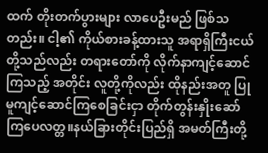ထက် တိုးတက်ပွားများ လာပေဦးမည် ဖြစ်သတည်း။ ငါ့၏ ကိုယ်စားခန့်ထားသူ အရာရှိကြီးငယ်တို့သည်လည်း တရားတော်ကို လိုက်နာကျင့်ဆောင်ကြသည့် အတိုင်း လူတို့ကိုလည်း ထိုနည်းအတူ ပြုမူကျင့်ဆောင်ကြစေခြင်းငှာ တိုက်တွန်းနှိုးဆော် ကြပေလတ္တ။နယ်ခြားတိုင်းပြည်ရှိ အမတ်ကြီးတို့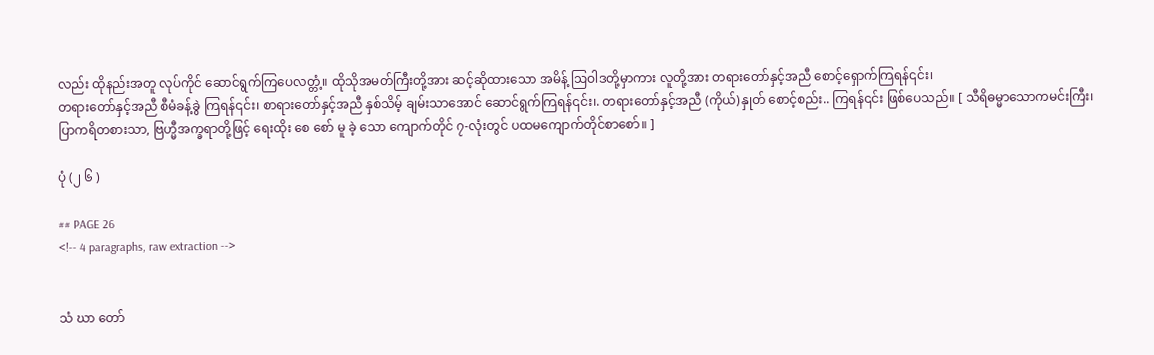လည်း ထိုနည်းအတူ လုပ်ကိုင် ဆောင်ရွက်ကြပေလတ္တံ့။ ထိုသိုအမတ်ကြီးတို့အား ဆင့်ဆိုထားသော အမိန့် ဩဝါဒတို့မှာကား လူတို့အား တရားတော်နှင့်အညီ စောင့်ရှောက်ကြရန်၎င်း၊
တရားတော်နှင့်အညီ စီမံခန့်ခွဲ ကြရန်၎င်း၊ စာရားတော်နှင့်အညီ နှစ်သိမ့် ချမ်းသာအောင် ဆောင်ရွက်ကြရန်၎င်း၊. တရားတော်နှင့်အညီ (ကိုယ်)နှုတ် စောင့်စည်း.. ကြရန်၎င်း ဖြစ်ပေသည်။ [ သီရိဓမ္မာသောကမင်းကြီး၊
ပြာကရိတစားသာ, ဗြဟ္မီအက္ခရာတို့ဖြင့် ရေးထိုး စေ စော် မူ ခဲ့ သော ကျောက်တိုင် ၇-လုံးတွင် ပထမကျောက်တိုင်စာစော်။ ]

ပုံ (၂ ၆ )

## PAGE 26
<!-- 4 paragraphs, raw extraction -->


သံ ဃာ တော်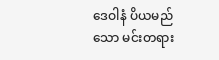ဒေဝါနံ ပိယမည်သော မင်းတရား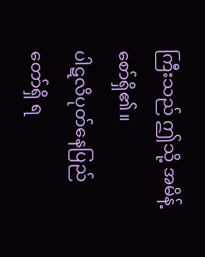ကြီးသည် ဤသို့ အမိန့်စော်ရှိ၏။
ပါဋလိပုတ်နေပြည်တော်ရှိ ရ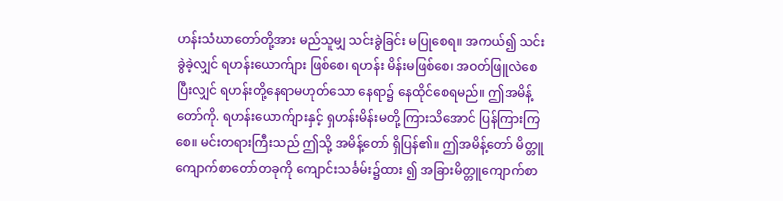ဟန်းသံဃာတော်တို့အား မည်သူမျှ သင်းခွဲခြင်း မပြုစေရ။ အကယ်၍ သင်းခွဲခဲ့လျှင် ရဟန်းယောက်ျား ဖြစ်စေ၊ ရဟန်း မိန်းမဖြစ်စေ၊ အဝတ်ဖြူလဲစေပြီးလျှင် ရဟန်းတို့နေရာမဟုတ်သော နေရာ၌ နေထိုင်စေရမည်။ ဤအမိန့်တော်ကို. ရဟန်းယောက်ျားနှင့် ရှဟန်းမိန်းမတို့ ကြားသိအောင် ပြန်ကြားကြစေ။ မင်းတရားကြီးသည် ဤသို့ အမိန့်တော် ရှိပြန်၏။ ဤအမိန့်တော် မိတ္တူကျောက်စာတော်တခုကို ကျောင်းသင်္ခမ်း၌ထား ၍ အခြားမိတ္တူကျောက်စာ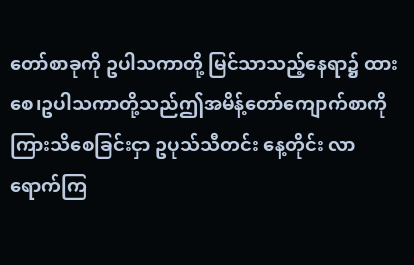တော်စာခုကို ဥပါသကာတို့ မြင်သာသည့်နေရာ၌ ထားစေ၊ဥပါသကာတို့သည်ဤအမိန့်တော်ကျောက်စာကို ကြားသိစေခြင်းငှာ ဥပုသ်သီတင်း နေ့တိုင်း လာရောက်ကြ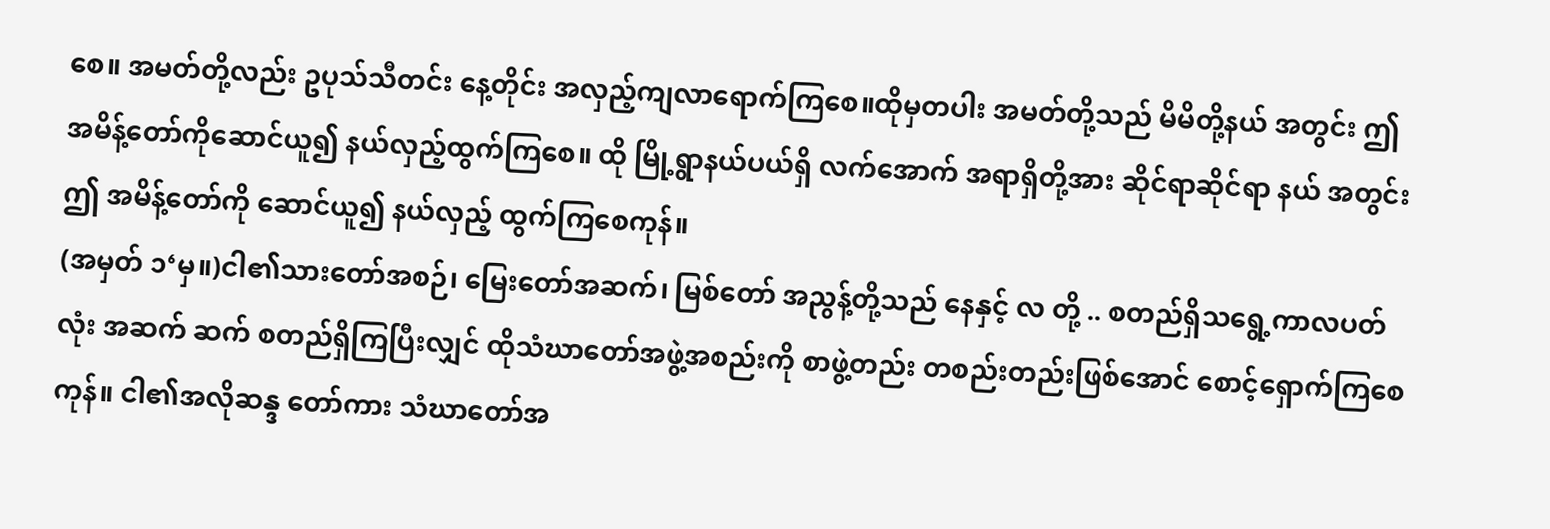စေ။ အမတ်တို့လည်း ဥပုသ်သီတင်း နေ့တိုင်း အလှည့်ကျလာရောက်ကြစေ။ထိုမှတပါး အမတ်တို့သည် မိမိတို့နယ် အတွင်း ဤ အမိန့်တော်ကိုဆောင်ယူ၍ နယ်လှည့်ထွက်ကြစေ။ ထို မြို့ရွာနယ်ပယ်ရှိ လက်အောက် အရာရှိတို့အား ဆိုင်ရာဆိုင်ရာ နယ် အတွင်း ဤ အမိန့်တော်ကို ဆောင်ယူ၍ နယ်လှည့် ထွက်ကြစေကုန်။
(အမှတ် ၁‘မှ။)ငါ၏သားတော်အစဉ်၊ မြေးတော်အဆက်၊ မြစ်တော် အညွန့်တို့သည် နေနှင့် လ တို့ .. စတည်ရှိသရွေ့ကာလပတ်လုံး အဆက် ဆက် စတည်ရှိကြပြီးလျှင် ထိုသံဃာတော်အဖွဲ့အစည်းကို စာဖွဲ့တည်း တစည်းတည်းဖြစ်အောင် စောင့်ရှောက်ကြစေကုန်။ ငါ၏အလိုဆန္ဒ တော်ကား သံဃာတော်အ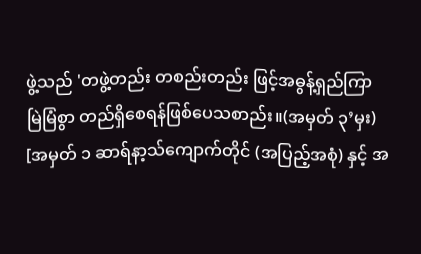ဖွဲ့သည် 'တဖွဲ့တည်း တစည်းတည်း ဖြင့်အဓွန့်ရှည်ကြာ မြဲမြံစွာ တည်ရှိစေရန်ဖြစ်ပေသစာည်း။(အမှတ် ၃’မှး) [အမှတ် ၁ ဆာရ်နာ့သ်ကျောက်တိုင် (အပြည့်အစုံ) နှင့် အ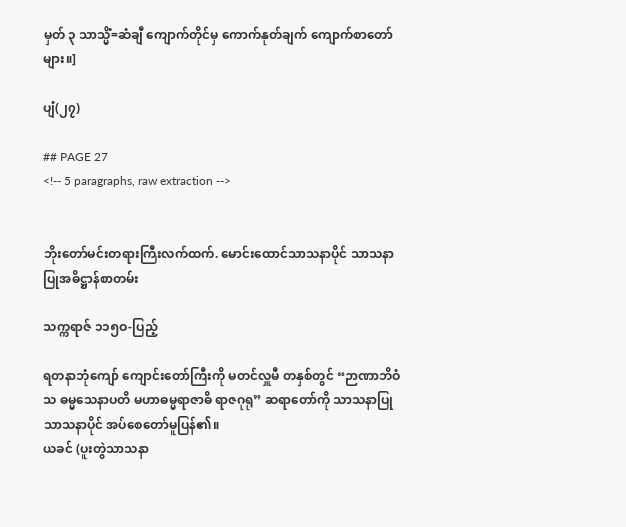မှတ် ၃ သာသ္မိံ=ဆံချီ ကျောက်တိုင်မှ ကောက်နုတ်ချက် ကျောက်စာတော်များ။]

ပျံ(၂၇)

## PAGE 27
<!-- 5 paragraphs, raw extraction -->


ဘိုးတော်မင်းတရားကြီးလက်ထက်. မောင်းထောင်သာသနာပိုင် သာသနာပြုအဓိဋ္ဌာန်စာတမ်း

သက္ကရာဇ် ၁၁၅ဝ-ပြည့်

ရတနာဘုံကျော် ကျောင်းတော်ကြီးကို မတင်လှူမီ တနှစ်တွင် “ဉာဏာဘိဝံသ ဓမ္မသေနာပတိ မဟာဓမ္မရာဇာဓိ ရာဇဂုရု” ဆရာတော်ကို သာသနာပြု သာသနာပိုင် အပ်စေတော်မူပြန်၏။
ယခင် (ပူးတွဲသာသနာ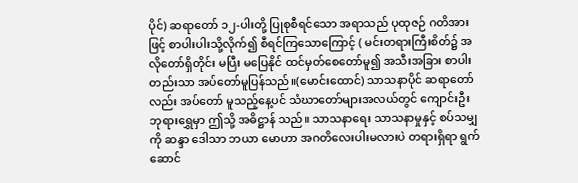ပိုင်) ဆရာတော် ၁၂-ပါးတို့ ပြုစုစီရင်သော အရာသည် ပုထုဇဉ် ဂတိအားဖြင့် စာပါးပါးသို့လိုက်၍ စီရင်ကြသောကြောင့် ( မင်းတရားကြီးစိတ်၌ အလိုတော်ရှိတိုင်း မပြီး မပြေနိုင် ထင်မှတ်စေတော်မူ၍ အသီးအခြား စာပါးတည်းသာ အပ်တော်မူပြန်သည်။(မောင်းထောင်) သာသနာပိုင် ဆရာတော်လည်း အပ်တော် မူသည့်နေ့ပင် သံဃာတော်များအလယ်တွင် ကျောင်းဦး ဘုရားရွှေမှာ ဤသို့ အဓိဋ္ဌာန် သည်။ သာသနာရေး သာသနာမှုနှင့် စပ်သမျှကို ဆန္ဒာ ဒေါသာ ဘယာ မောဟာ အဂတိလေးပါးမလားပဲ တရားရှိရာ ရွက်ဆောင်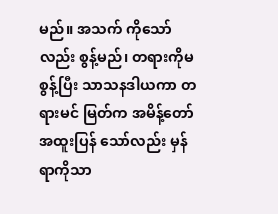မည်။ အသက် ကိုသော်လည်း စွန့်မည်၊ တရားကိုမစွန့်ပြီး သာသနဒါယကာ တရားမင် မြတ်က အမိန့်တော် အထူးပြန် သော်လည်း မှန်ရာကိုသာ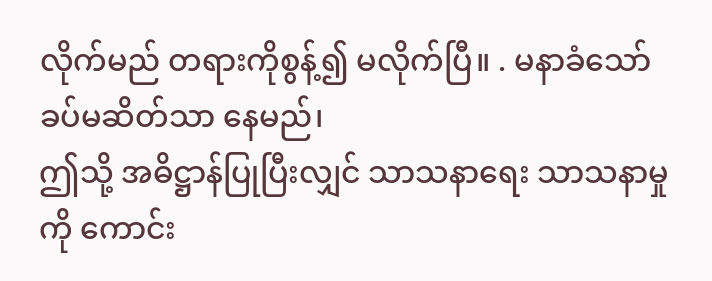လိုက်မည် တရားကိုစွန့်၍ မလိုက်ပြီ။ . မနာခံသော် ခပ်မဆိတ်သာ နေမည်၊
ဤသို့ အဓိဋ္ဌာန်ပြုပြီးလျှင် သာသနာရေး သာသနာမှုကို ကောင်း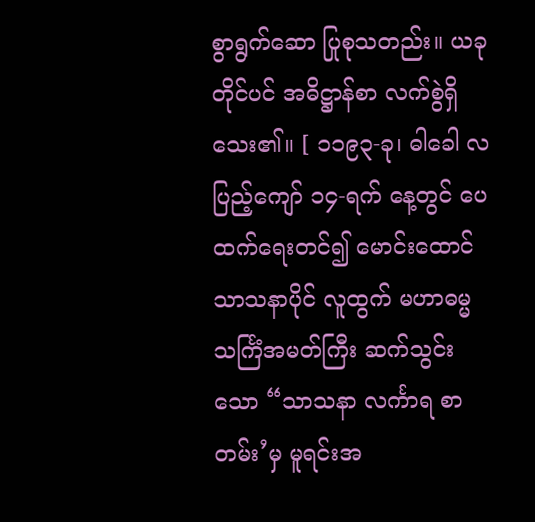စွာရွက်ဆော ပြုစုသတည်း။ ယခုတိုင်ပင် အဓိဋ္ဌာန်စာ လက်စွဲရှိသေး၏။ [ ၁၁၉၃-ခု၊ ဓါခေါ လပြည့်ကျော် ၁၄-ရက် နေ့တွင် ပေထက်ရေးတင်၍ မောင်းထောင်သာသနာပိုင် လူထွက် မဟာဓမ္မသင်္ကြံအမတ်ကြီး ဆက်သွင်းသော “သာသနာ လင်္ကာရ စာတမ်း’မှ မူရင်းအ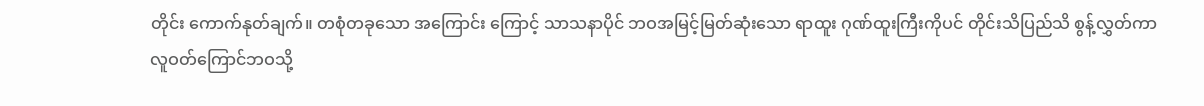တိုင်း ကောက်နုတ်ချက်။ တစုံတခုသော အကြောင်း ကြောင့် သာသနာပိုင် ဘဝအမြင့်မြတ်ဆုံးသော ရာထူး ဂုဏ်ထူးကြီးကိုပင် တိုင်းသိပြည်သိ စွန့်လွှတ်ကာ လူဝတ်ကြောင်ဘဝသို့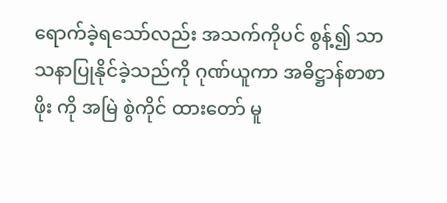ရောက်ခဲ့ရသော်လည်း အသက်ကိုပင် စွန့်၍ သာသနာပြုနိုင်ခဲ့သည်ကို ဂုဏ်ယူကာ အဓိဋ္ဌာန်စာစာဖိုး ကို အမြဲ စွဲကိုင် ထားတော် မူ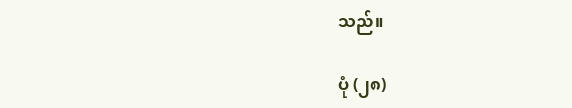သည်။

ပုံ (၂၈)